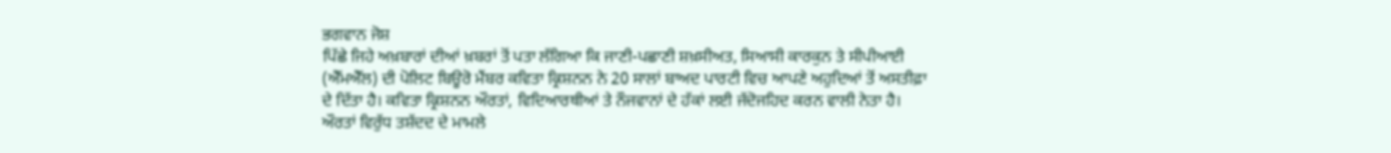ਭਗਵਾਨ ਜੋਸ਼
ਪਿੱਛੇ ਜਿਹੇ ਅਖ਼ਬਾਰਾਂ ਦੀਆਂ ਖ਼ਬਰਾਂ ਤੋਂ ਪਤਾ ਲੱਗਿਆ ਕਿ ਜਾਣੀ-ਪਛਾਣੀ ਸ਼ਖ਼ਸੀਅਤ, ਸਿਆਸੀ ਕਾਰਕੁਨ ਤੇ ਸੀਪੀਆਈ (ਐੱਮਐੱਲ) ਦੀ ਪੋਲਿਟ ਬਿਊਰੋ ਮੈਂਬਰ ਕਵਿਤਾ ਕ੍ਰਿਸ਼ਨਨ ਨੇ 20 ਸਾਲਾਂ ਬਾਅਦ ਪਾਰਟੀ ਵਿਚ ਆਪਣੇ ਅਹੁਦਿਆਂ ਤੋਂ ਅਸਤੀਫ਼ਾ ਦੇ ਦਿੱਤਾ ਹੈ। ਕਵਿਤਾ ਕ੍ਰਿਸ਼ਨਨ ਔਰਤਾਂ, ਵਿਦਿਆਰਥੀਆਂ ਤੇ ਨੌਜਵਾਨਾਂ ਦੇ ਹੱਕਾਂ ਲਈ ਜੱਦੋਜਹਿਦ ਕਰਨ ਵਾਲੀ ਨੇਤਾ ਹੈ। ਔਰਤਾਂ ਵਿਰੁੱਧ ਤਸ਼ੱਦਦ ਦੇ ਮਾਮਲੇ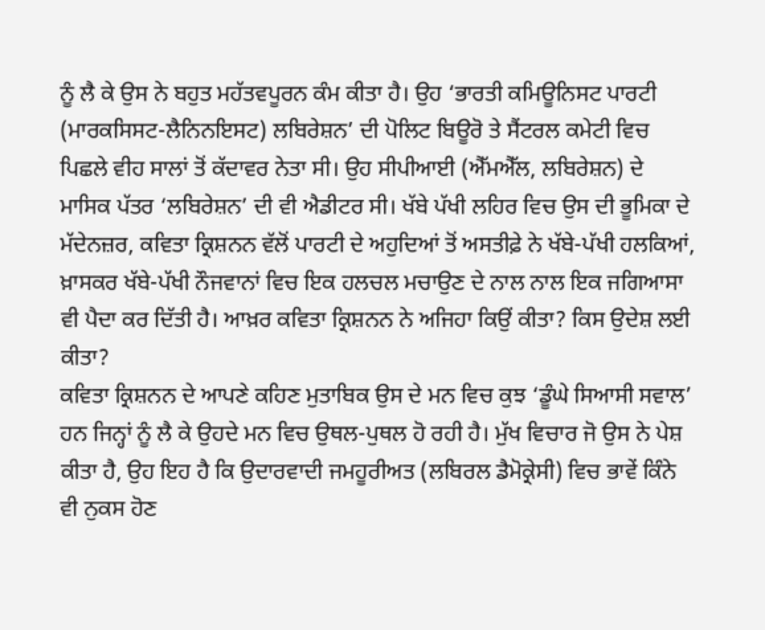ਨੂੰ ਲੈ ਕੇ ਉਸ ਨੇ ਬਹੁਤ ਮਹੱਤਵਪੂਰਨ ਕੰਮ ਕੀਤਾ ਹੈ। ਉਹ ‘ਭਾਰਤੀ ਕਮਿਊਨਿਸਟ ਪਾਰਟੀ (ਮਾਰਕਸਿਸਟ-ਲੈਨਿਨਇਸਟ) ਲਬਿਰੇਸ਼ਨ’ ਦੀ ਪੋਲਿਟ ਬਿਊਰੋ ਤੇ ਸੈਂਟਰਲ ਕਮੇਟੀ ਵਿਚ ਪਿਛਲੇ ਵੀਹ ਸਾਲਾਂ ਤੋਂ ਕੱਦਾਵਰ ਨੇਤਾ ਸੀ। ਉਹ ਸੀਪੀਆਈ (ਐੱਮਐੱਲ, ਲਬਿਰੇਸ਼ਨ) ਦੇ ਮਾਸਿਕ ਪੱਤਰ ‘ਲਬਿਰੇਸ਼ਨ’ ਦੀ ਵੀ ਐਡੀਟਰ ਸੀ। ਖੱਬੇ ਪੱਖੀ ਲਹਿਰ ਵਿਚ ਉਸ ਦੀ ਭੂਮਿਕਾ ਦੇ ਮੱਦੇਨਜ਼ਰ, ਕਵਿਤਾ ਕ੍ਰਿਸ਼ਨਨ ਵੱਲੋਂ ਪਾਰਟੀ ਦੇ ਅਹੁਦਿਆਂ ਤੋਂ ਅਸਤੀਫ਼ੇ ਨੇ ਖੱਬੇ-ਪੱਖੀ ਹਲਕਿਆਂ, ਖ਼ਾਸਕਰ ਖੱਬੇ-ਪੱਖੀ ਨੌਜਵਾਨਾਂ ਵਿਚ ਇਕ ਹਲਚਲ ਮਚਾਉਣ ਦੇ ਨਾਲ ਨਾਲ ਇਕ ਜਗਿਆਸਾ ਵੀ ਪੈਦਾ ਕਰ ਦਿੱਤੀ ਹੈ। ਆਖ਼ਰ ਕਵਿਤਾ ਕ੍ਰਿਸ਼ਨਨ ਨੇ ਅਜਿਹਾ ਕਿਉਂ ਕੀਤਾ? ਕਿਸ ਉਦੇਸ਼ ਲਈ ਕੀਤਾ?
ਕਵਿਤਾ ਕ੍ਰਿਸ਼ਨਨ ਦੇ ਆਪਣੇ ਕਹਿਣ ਮੁਤਾਬਿਕ ਉਸ ਦੇ ਮਨ ਵਿਚ ਕੁਝ ‘ਡੂੰਘੇ ਸਿਆਸੀ ਸਵਾਲ’ ਹਨ ਜਿਨ੍ਹਾਂ ਨੂੰ ਲੈ ਕੇ ਉਹਦੇ ਮਨ ਵਿਚ ਉਥਲ-ਪੁਥਲ ਹੋ ਰਹੀ ਹੈ। ਮੁੱਖ ਵਿਚਾਰ ਜੋ ਉਸ ਨੇ ਪੇਸ਼ ਕੀਤਾ ਹੈ, ਉਹ ਇਹ ਹੈ ਕਿ ਉਦਾਰਵਾਦੀ ਜਮਹੂਰੀਅਤ (ਲਬਿਰਲ ਡੈਮੋਕ੍ਰੇਸੀ) ਵਿਚ ਭਾਵੇਂ ਕਿੰਨੇ ਵੀ ਨੁਕਸ ਹੋਣ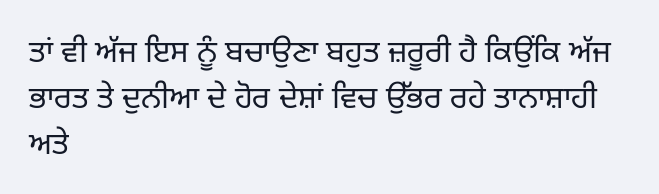ਤਾਂ ਵੀ ਅੱਜ ਇਸ ਨੂੰ ਬਚਾਉਣਾ ਬਹੁਤ ਜ਼ਰੂਰੀ ਹੈ ਕਿਉਂਕਿ ਅੱਜ ਭਾਰਤ ਤੇ ਦੁਨੀਆ ਦੇ ਹੋਰ ਦੇਸ਼ਾਂ ਵਿਚ ਉੱਭਰ ਰਹੇ ਤਾਨਾਸ਼ਾਹੀ ਅਤੇ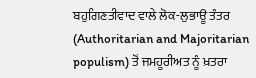ਬਹੁਗਿਣਤੀਵਾਦ ਵਾਲੇ ਲੋਕ-ਲੁਭਾਊ ਤੰਤਰ (Authoritarian and Majoritarian populism) ਤੋਂ ਜਮਹੂਰੀਅਤ ਨੂੰ ਖ਼ਤਰਾ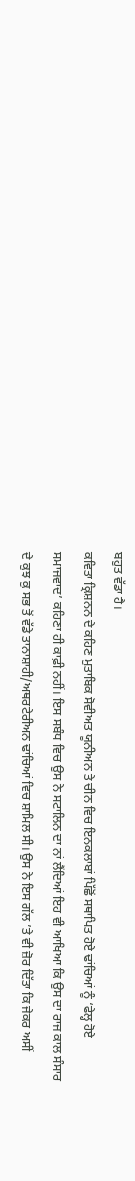ਬਹੁਤ ਵੱਡਾ ਹੈ।
ਕਵਿਤਾ ਕ੍ਰਿਸ਼ਨਨ ਦੇ ਕਹਿਣ ਮੁਤਾਬਿਕ ਸੋਵੀਅਤ ਯੂਨੀਅਨ ਤੇ ਚੀਨ ਵਿਚ ਇਨਕਲਾਬਾਂ ਪਿੱਛੋਂ ਸਥਾਪਿਤ ਹੋਏ ਢਾਂਚਿਆਂ ਨੂੰ ‘ਫੇਲ੍ਹ ਹੋਏ ਸਮਾਜਵਾਦ’ ਕਹਿਣਾ ਹੀ ਕਾਫ਼ੀ ਨਹੀਂ। ਇਸ ਸਬੰਧ ਵਿਚ ਉਸ ਨੇ ਸਟਾਲਿਨ ਦਾ ਨਾਂ ਲੈਂਦਿਆਂ ਇਹ ਵੀ ਆਖਿਆ ਕਿ ਉਸ ਦਾ ਰਾਜ ਕਾਲ ਸੰਸਾਰ ਦੇ ਕੁਝ ਕੁ ਸਭ ਤੋਂ ਵੱਡੇ ਤਾਨਾਸ਼ਾਹੀ/ਅਥਰਟੇਰੀਅਨ ਢਾਂਚਿਆਂ ਵਿਚ ਸ਼ਾਮਿਲ ਸੀ। ਉਸ ਨੇ ਇਸ ਗੱਲ ’ਤੇ ਵੀ ਜ਼ੋਰ ਦਿੱਤਾ ਕਿ ਜੇਕਰ ਅਸੀਂ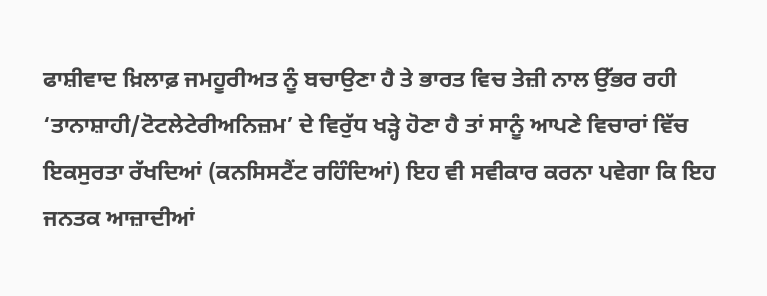ਫਾਸ਼ੀਵਾਦ ਖ਼ਿਲਾਫ਼ ਜਮਹੂਰੀਅਤ ਨੂੰ ਬਚਾਉਣਾ ਹੈ ਤੇ ਭਾਰਤ ਵਿਚ ਤੇਜ਼ੀ ਨਾਲ ਉੱਭਰ ਰਹੀ ‘ਤਾਨਾਸ਼ਾਹੀ/ਟੋਟਲੇਟੇਰੀਅਨਿਜ਼ਮ’ ਦੇ ਵਿਰੁੱਧ ਖੜ੍ਹੇ ਹੋਣਾ ਹੈ ਤਾਂ ਸਾਨੂੰ ਆਪਣੇ ਵਿਚਾਰਾਂ ਵਿੱਚ ਇਕਸੁਰਤਾ ਰੱਖਦਿਆਂ (ਕਨਸਿਸਟੈਂਟ ਰਹਿੰਦਿਆਂ) ਇਹ ਵੀ ਸਵੀਕਾਰ ਕਰਨਾ ਪਵੇਗਾ ਕਿ ਇਹ ਜਨਤਕ ਆਜ਼ਾਦੀਆਂ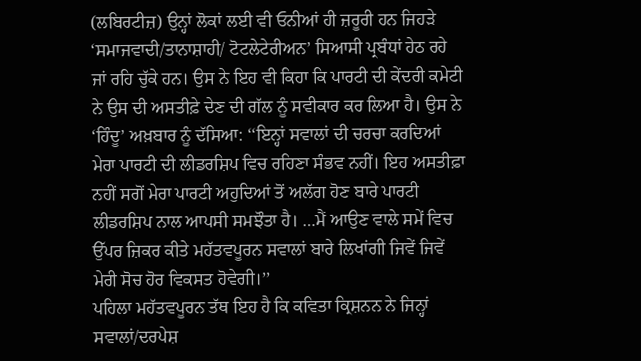(ਲਬਿਰਟੀਜ਼) ਉਨ੍ਹਾਂ ਲੋਕਾਂ ਲਈ ਵੀ ਓਨੀਆਂ ਹੀ ਜ਼ਰੂਰੀ ਹਨ ਜਿਹੜੇ ‘ਸਮਾਜਵਾਦੀ/ਤਾਨਾਸ਼ਾਹੀ/ ਟੋਟਲੇਟੇਰੀਅਨ’ ਸਿਆਸੀ ਪ੍ਰਬੰਧਾਂ ਹੇਠ ਰਹੇ ਜਾਂ ਰਹਿ ਚੁੱਕੇ ਹਨ। ਉਸ ਨੇ ਇਹ ਵੀ ਕਿਹਾ ਕਿ ਪਾਰਟੀ ਦੀ ਕੇਂਦਰੀ ਕਮੇਟੀ ਨੇ ਉਸ ਦੀ ਅਸਤੀਫ਼ੇ ਦੇਣ ਦੀ ਗੱਲ ਨੂੰ ਸਵੀਕਾਰ ਕਰ ਲਿਆ ਹੈ। ਉਸ ਨੇ ‘ਹਿੰਦੂ’ ਅਖ਼ਬਾਰ ਨੂੰ ਦੱਸਿਆ: ‘‘ਇਨ੍ਹਾਂ ਸਵਾਲਾਂ ਦੀ ਚਰਚਾ ਕਰਦਿਆਂ ਮੇਰਾ ਪਾਰਟੀ ਦੀ ਲੀਡਰਸ਼ਿਪ ਵਿਚ ਰਹਿਣਾ ਸੰਭਵ ਨਹੀਂ। ਇਹ ਅਸਤੀਫ਼ਾ ਨਹੀਂ ਸਗੋਂ ਮੇਰਾ ਪਾਰਟੀ ਅਹੁਦਿਆਂ ਤੋਂ ਅਲੱਗ ਹੋਣ ਬਾਰੇ ਪਾਰਟੀ ਲੀਡਰਸ਼ਿਪ ਨਾਲ ਆਪਸੀ ਸਮਝੌਤਾ ਹੈ। …ਮੈਂ ਆਉਣ ਵਾਲੇ ਸਮੇਂ ਵਿਚ ਉੱਪਰ ਜ਼ਿਕਰ ਕੀਤੇ ਮਹੱਤਵਪੂਰਨ ਸਵਾਲਾਂ ਬਾਰੇ ਲਿਖਾਂਗੀ ਜਿਵੇਂ ਜਿਵੇਂ ਮੇਰੀ ਸੋਚ ਹੋਰ ਵਿਕਸਤ ਹੋਵੇਗੀ।’’
ਪਹਿਲਾ ਮਹੱਤਵਪੂਰਨ ਤੱਥ ਇਹ ਹੈ ਕਿ ਕਵਿਤਾ ਕ੍ਰਿਸ਼ਨਨ ਨੇ ਜਿਨ੍ਹਾਂ ਸਵਾਲਾਂ/ਦਰਪੇਸ਼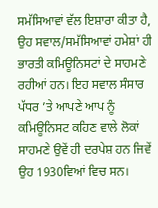ਸਮੱਸਿਆਵਾਂ ਵੱਲ ਇਸ਼ਾਰਾ ਕੀਤਾ ਹੈ, ਉਹ ਸਵਾਲ/ਸਮੱਸਿਆਵਾਂ ਹਮੇਸ਼ਾਂ ਹੀ ਭਾਰਤੀ ਕਮਿਊਨਿਸਟਾਂ ਦੇ ਸਾਹਮਣੇ ਰਹੀਆਂ ਹਨ। ਇਹ ਸਵਾਲ ਸੰਸਾਰ ਪੱਧਰ ’ਤੇ ਆਪਣੇ ਆਪ ਨੂੰ ਕਮਿਊਨਿਸਟ ਕਹਿਣ ਵਾਲੇ ਲੋਕਾਂ ਸਾਹਮਣੇ ਉਵੇਂ ਹੀ ਦਰਪੇਸ਼ ਹਨ ਜਿਵੇਂ ਉਹ 1930ਵਿਆਂ ਵਿਚ ਸਨ।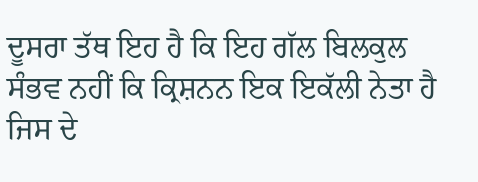ਦੂਸਰਾ ਤੱਥ ਇਹ ਹੈ ਕਿ ਇਹ ਗੱਲ ਬਿਲਕੁਲ ਸੰਭਵ ਨਹੀਂ ਕਿ ਕ੍ਰਿਸ਼ਨਨ ਇਕ ਇਕੱਲੀ ਨੇਤਾ ਹੈ ਜਿਸ ਦੇ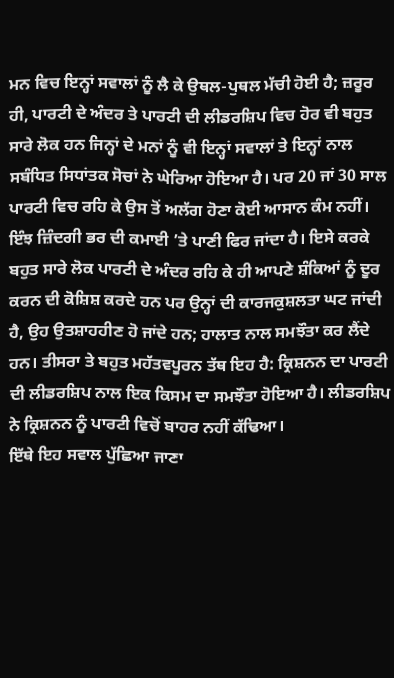ਮਨ ਵਿਚ ਇਨ੍ਹਾਂ ਸਵਾਲਾਂ ਨੂੰ ਲੈ ਕੇ ਉਥਲ-ਪੁਥਲ ਮੱਚੀ ਹੋਈ ਹੈ; ਜ਼ਰੂਰ ਹੀ, ਪਾਰਟੀ ਦੇ ਅੰਦਰ ਤੇ ਪਾਰਟੀ ਦੀ ਲੀਡਰਸ਼ਿਪ ਵਿਚ ਹੋਰ ਵੀ ਬਹੁਤ ਸਾਰੇ ਲੋਕ ਹਨ ਜਿਨ੍ਹਾਂ ਦੇ ਮਨਾਂ ਨੂੰ ਵੀ ਇਨ੍ਹਾਂ ਸਵਾਲਾਂ ਤੇ ਇਨ੍ਹਾਂ ਨਾਲ ਸਬੰਧਿਤ ਸਿਧਾਂਤਕ ਸੋਚਾਂ ਨੇ ਘੇਰਿਆ ਹੋਇਆ ਹੈ। ਪਰ 20 ਜਾਂ 30 ਸਾਲ ਪਾਰਟੀ ਵਿਚ ਰਹਿ ਕੇ ਉਸ ਤੋਂ ਅਲੱਗ ਹੋਣਾ ਕੋਈ ਆਸਾਨ ਕੰਮ ਨਹੀਂ। ਇੰਝ ਜ਼ਿੰਦਗੀ ਭਰ ਦੀ ਕਮਾਈ ’ਤੇ ਪਾਣੀ ਫਿਰ ਜਾਂਦਾ ਹੈ। ਇਸੇ ਕਰਕੇ ਬਹੁਤ ਸਾਰੇ ਲੋਕ ਪਾਰਟੀ ਦੇ ਅੰਦਰ ਰਹਿ ਕੇ ਹੀ ਆਪਣੇ ਸ਼ੰਕਿਆਂ ਨੂੰ ਦੂਰ ਕਰਨ ਦੀ ਕੋਸ਼ਿਸ਼ ਕਰਦੇ ਹਨ ਪਰ ਉਨ੍ਹਾਂ ਦੀ ਕਾਰਜਕੁਸ਼ਲਤਾ ਘਟ ਜਾਂਦੀ ਹੈ, ਉਹ ਉਤਸ਼ਾਹਹੀਣ ਹੋ ਜਾਂਦੇ ਹਨ; ਹਾਲਾਤ ਨਾਲ ਸਮਝੌਤਾ ਕਰ ਲੈਂਦੇ ਹਨ। ਤੀਸਰਾ ਤੇ ਬਹੁਤ ਮਹੱਤਵਪੂਰਨ ਤੱਥ ਇਹ ਹੈ: ਕ੍ਰਿਸ਼ਨਨ ਦਾ ਪਾਰਟੀ ਦੀ ਲੀਡਰਸ਼ਿਪ ਨਾਲ ਇਕ ਕਿਸਮ ਦਾ ਸਮਝੌਤਾ ਹੋਇਆ ਹੈ। ਲੀਡਰਸ਼ਿਪ ਨੇ ਕ੍ਰਿਸ਼ਨਨ ਨੂੰ ਪਾਰਟੀ ਵਿਚੋਂ ਬਾਹਰ ਨਹੀਂ ਕੱਢਿਆ।
ਇੱਥੇ ਇਹ ਸਵਾਲ ਪੁੱਛਿਆ ਜਾਣਾ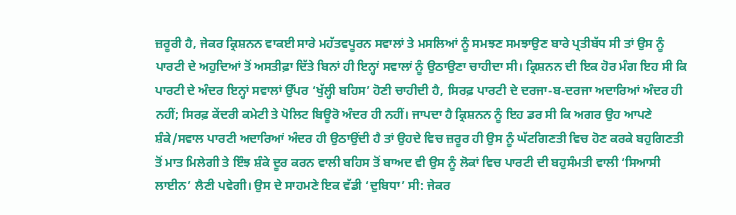ਜ਼ਰੂਰੀ ਹੈ, ਜੇਕਰ ਕ੍ਰਿਸ਼ਨਨ ਵਾਕਈ ਸਾਰੇ ਮਹੱਤਵਪੂਰਨ ਸਵਾਲਾਂ ਤੇ ਮਸਲਿਆਂ ਨੂੰ ਸਮਝਣ ਸਮਝਾਉਣ ਬਾਰੇ ਪ੍ਰਤੀਬੱਧ ਸੀ ਤਾਂ ਉਸ ਨੂੰ ਪਾਰਟੀ ਦੇ ਅਹੁਦਿਆਂ ਤੋਂ ਅਸਤੀਫ਼ਾ ਦਿੱਤੇ ਬਿਨਾਂ ਹੀ ਇਨ੍ਹਾਂ ਸਵਾਲਾਂ ਨੂੰ ਉਠਾਉਣਾ ਚਾਹੀਦਾ ਸੀ। ਕ੍ਰਿਸ਼ਨਨ ਦੀ ਇਕ ਹੋਰ ਮੰਗ ਇਹ ਸੀ ਕਿ ਪਾਰਟੀ ਦੇ ਅੰਦਰ ਇਨ੍ਹਾਂ ਸਵਾਲਾਂ ਉੱਪਰ ‘ਖੁੱਲ੍ਹੀ ਬਹਿਸ’ ਹੋਣੀ ਚਾਹੀਦੀ ਹੈ, ਸਿਰਫ਼ ਪਾਰਟੀ ਦੇ ਦਰਜਾ-ਬ-ਦਰਜਾ ਅਦਾਰਿਆਂ ਅੰਦਰ ਹੀ ਨਹੀਂ; ਸਿਰਫ਼ ਕੇਂਦਰੀ ਕਮੇਟੀ ਤੇ ਪੋਲਿਟ ਬਿਊਰੋ ਅੰਦਰ ਹੀ ਨਹੀਂ। ਜਾਪਦਾ ਹੈ ਕ੍ਰਿਸ਼ਨਨ ਨੂੰ ਇਹ ਡਰ ਸੀ ਕਿ ਅਗਰ ਉਹ ਆਪਣੇ ਸ਼ੰਕੇ/ਸਵਾਲ ਪਾਰਟੀ ਅਦਾਰਿਆਂ ਅੰਦਰ ਹੀ ਉਠਾਉਂਦੀ ਹੈ ਤਾਂ ਉਹਦੇ ਵਿਚ ਜ਼ਰੂਰ ਹੀ ਉਸ ਨੂੰ ਘੱਟਗਿਣਤੀ ਵਿਚ ਹੋਣ ਕਰਕੇ ਬਹੁਗਿਣਤੀ ਤੋਂ ਮਾਤ ਮਿਲੇਗੀ ਤੇ ਇੰਝ ਸ਼ੰਕੇ ਦੂਰ ਕਰਨ ਵਾਲੀ ਬਹਿਸ ਤੋਂ ਬਾਅਦ ਵੀ ਉਸ ਨੂੰ ਲੋਕਾਂ ਵਿਚ ਪਾਰਟੀ ਦੀ ਬਹੁਸੰਮਤੀ ਵਾਲੀ ‘ਸਿਆਸੀ ਲਾਈਨ’ ਲੈਣੀ ਪਵੇਗੀ। ਉਸ ਦੇ ਸਾਹਮਣੇ ਇਕ ਵੱਡੀ ‘ਦੁਬਿਧਾ’ ਸੀ: ਜੇਕਰ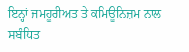ਇਨ੍ਹਾਂ ਜਮਹੂਰੀਅਤ ਤੇ ਕਮਿਊਨਿਜ਼ਮ ਨਾਲ ਸਬੰਧਿਤ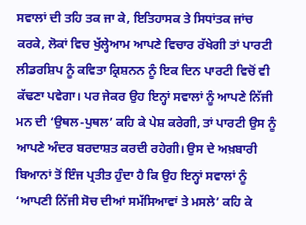ਸਵਾਲਾਂ ਦੀ ਤਹਿ ਤਕ ਜਾ ਕੇ, ਇਤਿਹਾਸਕ ਤੇ ਸਿਧਾਂਤਕ ਜਾਂਚ ਕਰਕੇ, ਲੋਕਾਂ ਵਿਚ ਖੁੱਲ੍ਹੇਆਮ ਆਪਣੇ ਵਿਚਾਰ ਰੱਖੇਗੀ ਤਾਂ ਪਾਰਟੀ ਲੀਡਰਸ਼ਿਪ ਨੂੰ ਕਵਿਤਾ ਕ੍ਰਿਸ਼ਨਨ ਨੂੰ ਇਕ ਦਿਨ ਪਾਰਟੀ ਵਿਚੋਂ ਵੀ ਕੱਢਣਾ ਪਵੇਗਾ। ਪਰ ਜੇਕਰ ਉਹ ਇਨ੍ਹਾਂ ਸਵਾਲਾਂ ਨੂੰ ਆਪਣੇ ਨਿੱਜੀ ਮਨ ਦੀ ‘ਉਥਲ-ਪੁਥਲ’ ਕਹਿ ਕੇ ਪੇਸ਼ ਕਰੇਗੀ, ਤਾਂ ਪਾਰਟੀ ਉਸ ਨੂੰ ਆਪਣੇ ਅੰਦਰ ਬਰਦਾਸ਼ਤ ਕਰਦੀ ਰਹੇਗੀ। ਉਸ ਦੇ ਅਖ਼ਬਾਰੀ ਬਿਆਨਾਂ ਤੋਂ ਇੰਜ ਪ੍ਰਤੀਤ ਹੁੰਦਾ ਹੈ ਕਿ ਉਹ ਇਨ੍ਹਾਂ ਸਵਾਲਾਂ ਨੂੰ ‘ਆਪਣੀ ਨਿੱਜੀ ਸੋਚ ਦੀਆਂ ਸਮੱਸਿਆਵਾਂ ਤੇ ਮਸਲੇ’ ਕਹਿ ਕੇ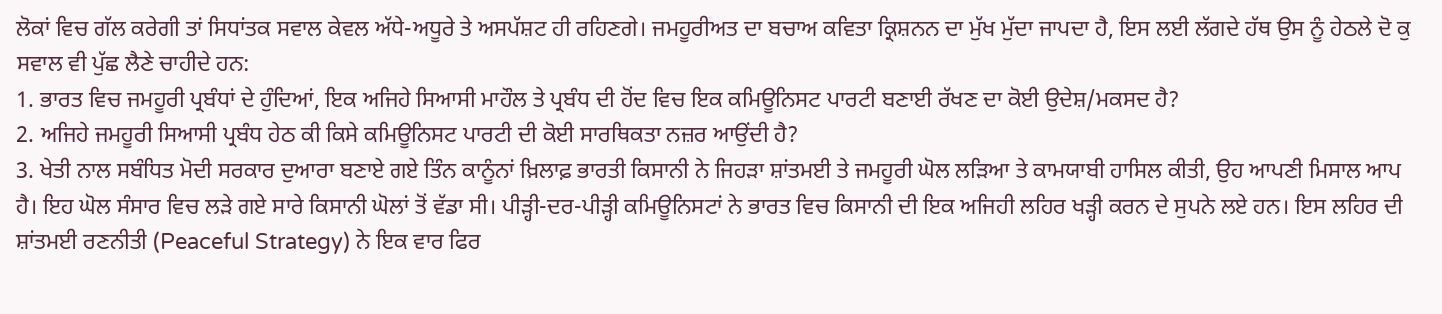ਲੋਕਾਂ ਵਿਚ ਗੱਲ ਕਰੇਗੀ ਤਾਂ ਸਿਧਾਂਤਕ ਸਵਾਲ ਕੇਵਲ ਅੱਧੇ-ਅਧੂਰੇ ਤੇ ਅਸਪੱਸ਼ਟ ਹੀ ਰਹਿਣਗੇ। ਜਮਹੂਰੀਅਤ ਦਾ ਬਚਾਅ ਕਵਿਤਾ ਕ੍ਰਿਸ਼ਨਨ ਦਾ ਮੁੱਖ ਮੁੱਦਾ ਜਾਪਦਾ ਹੈ, ਇਸ ਲਈ ਲੱਗਦੇ ਹੱਥ ਉਸ ਨੂੰ ਹੇਠਲੇ ਦੋ ਕੁ ਸਵਾਲ ਵੀ ਪੁੱਛ ਲੈਣੇ ਚਾਹੀਦੇ ਹਨ:
1. ਭਾਰਤ ਵਿਚ ਜਮਹੂਰੀ ਪ੍ਰਬੰਧਾਂ ਦੇ ਹੁੰਦਿਆਂ, ਇਕ ਅਜਿਹੇ ਸਿਆਸੀ ਮਾਹੌਲ ਤੇ ਪ੍ਰਬੰਧ ਦੀ ਹੋਂਦ ਵਿਚ ਇਕ ਕਮਿਊਨਿਸਟ ਪਾਰਟੀ ਬਣਾਈ ਰੱਖਣ ਦਾ ਕੋਈ ਉਦੇਸ਼/ਮਕਸਦ ਹੈ?
2. ਅਜਿਹੇ ਜਮਹੂਰੀ ਸਿਆਸੀ ਪ੍ਰਬੰਧ ਹੇਠ ਕੀ ਕਿਸੇ ਕਮਿਊਨਿਸਟ ਪਾਰਟੀ ਦੀ ਕੋਈ ਸਾਰਥਿਕਤਾ ਨਜ਼ਰ ਆਉਂਦੀ ਹੈ?
3. ਖੇਤੀ ਨਾਲ ਸਬੰਧਿਤ ਮੋਦੀ ਸਰਕਾਰ ਦੁਆਰਾ ਬਣਾਏ ਗਏ ਤਿੰਨ ਕਾਨੂੰਨਾਂ ਖ਼ਿਲਾਫ਼ ਭਾਰਤੀ ਕਿਸਾਨੀ ਨੇ ਜਿਹੜਾ ਸ਼ਾਂਤਮਈ ਤੇ ਜਮਹੂਰੀ ਘੋਲ ਲੜਿਆ ਤੇ ਕਾਮਯਾਬੀ ਹਾਸਿਲ ਕੀਤੀ, ਉਹ ਆਪਣੀ ਮਿਸਾਲ ਆਪ ਹੈ। ਇਹ ਘੋਲ ਸੰਸਾਰ ਵਿਚ ਲੜੇ ਗਏ ਸਾਰੇ ਕਿਸਾਨੀ ਘੋਲਾਂ ਤੋਂ ਵੱਡਾ ਸੀ। ਪੀੜ੍ਹੀ-ਦਰ-ਪੀੜ੍ਹੀ ਕਮਿਊਨਿਸਟਾਂ ਨੇ ਭਾਰਤ ਵਿਚ ਕਿਸਾਨੀ ਦੀ ਇਕ ਅਜਿਹੀ ਲਹਿਰ ਖੜ੍ਹੀ ਕਰਨ ਦੇ ਸੁਪਨੇ ਲਏ ਹਨ। ਇਸ ਲਹਿਰ ਦੀ ਸ਼ਾਂਤਮਈ ਰਣਨੀਤੀ (Peaceful Strategy) ਨੇ ਇਕ ਵਾਰ ਫਿਰ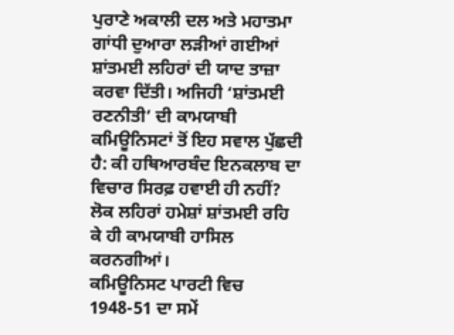ਪੁਰਾਣੇ ਅਕਾਲੀ ਦਲ ਅਤੇ ਮਹਾਤਮਾ ਗਾਂਧੀ ਦੁਆਰਾ ਲੜੀਆਂ ਗਈਆਂ ਸ਼ਾਂਤਮਈ ਲਹਿਰਾਂ ਦੀ ਯਾਦ ਤਾਜ਼ਾ ਕਰਵਾ ਦਿੱਤੀ। ਅਜਿਹੀ ‘ਸ਼ਾਂਤਮਈ ਰਣਨੀਤੀ’ ਦੀ ਕਾਮਯਾਬੀ ਕਮਿਊਨਿਸਟਾਂ ਤੋਂ ਇਹ ਸਵਾਲ ਪੁੱਛਦੀ ਹੈ: ਕੀ ਹਥਿਆਰਬੰਦ ਇਨਕਲਾਬ ਦਾ ਵਿਚਾਰ ਸਿਰਫ਼ ਹਵਾਈ ਹੀ ਨਹੀਂ? ਲੋਕ ਲਹਿਰਾਂ ਹਮੇਸ਼ਾਂ ਸ਼ਾਂਤਮਈ ਰਹਿ ਕੇ ਹੀ ਕਾਮਯਾਬੀ ਹਾਸਿਲ ਕਰਨਗੀਆਂ।
ਕਮਿਊਨਿਸਟ ਪਾਰਟੀ ਵਿਚ 1948-51 ਦਾ ਸਮੇਂ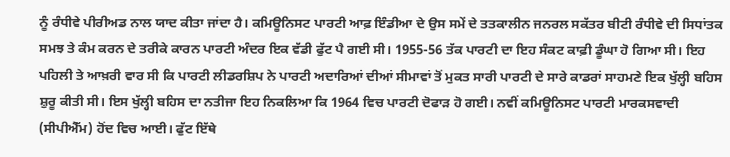ਨੂੰ ਰੰਧੀਵੇ ਪੀਰੀਅਡ ਨਾਲ ਯਾਦ ਕੀਤਾ ਜਾਂਦਾ ਹੈ। ਕਮਿਊਨਿਸਟ ਪਾਰਟੀ ਆਫ਼ ਇੰਡੀਆ ਦੇ ਉਸ ਸਮੇਂ ਦੇ ਤਤਕਾਲੀਨ ਜਨਰਲ ਸਕੱਤਰ ਬੀਟੀ ਰੰਧੀਵੇ ਦੀ ਸਿਧਾਂਤਕ ਸਮਝ ਤੇ ਕੰਮ ਕਰਨ ਦੇ ਤਰੀਕੇ ਕਾਰਨ ਪਾਰਟੀ ਅੰਦਰ ਇਕ ਵੱਡੀ ਫੁੱਟ ਪੈ ਗਈ ਸੀ। 1955-56 ਤੱਕ ਪਾਰਟੀ ਦਾ ਇਹ ਸੰਕਟ ਕਾਫ਼ੀ ਡੂੰਘਾ ਹੋ ਗਿਆ ਸੀ। ਇਹ ਪਹਿਲੀ ਤੇ ਆਖ਼ਰੀ ਵਾਰ ਸੀ ਕਿ ਪਾਰਟੀ ਲੀਡਰਸ਼ਿਪ ਨੇ ਪਾਰਟੀ ਅਦਾਰਿਆਂ ਦੀਆਂ ਸੀਮਾਵਾਂ ਤੋਂ ਮੁਕਤ ਸਾਰੀ ਪਾਰਟੀ ਦੇ ਸਾਰੇ ਕਾਡਰਾਂ ਸਾਹਮਣੇ ਇਕ ਖੁੱਲ੍ਹੀ ਬਹਿਸ ਸ਼ੁਰੂ ਕੀਤੀ ਸੀ। ਇਸ ਖੁੱਲ੍ਹੀ ਬਹਿਸ ਦਾ ਨਤੀਜਾ ਇਹ ਨਿਕਲਿਆ ਕਿ 1964 ਵਿਚ ਪਾਰਟੀ ਦੋਫਾੜ ਹੋ ਗਈ। ਨਵੀਂ ਕਮਿਊਨਿਸਟ ਪਾਰਟੀ ਮਾਰਕਸਵਾਦੀ (ਸੀਪੀਐੱਮ) ਹੋਂਦ ਵਿਚ ਆਈ। ਫੁੱਟ ਇੱਥੇ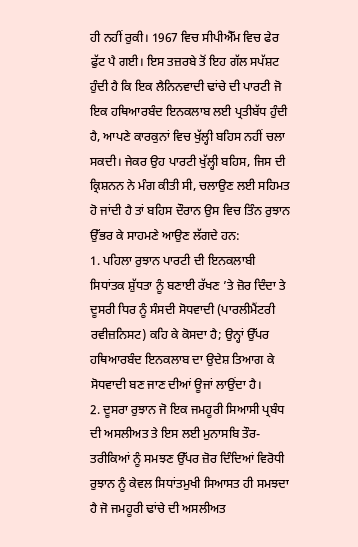ਹੀ ਨਹੀਂ ਰੁਕੀ। 1967 ਵਿਚ ਸੀਪੀਐੱਮ ਵਿਚ ਫੇਰ ਫੁੱਟ ਪੈ ਗਈ। ਇਸ ਤਜ਼ਰਬੇ ਤੋਂ ਇਹ ਗੱਲ ਸਪੱਸ਼ਟ ਹੁੰਦੀ ਹੈ ਕਿ ਇਕ ਲੈਨਿਨਵਾਦੀ ਢਾਂਚੇ ਦੀ ਪਾਰਟੀ ਜੋ ਇਕ ਹਥਿਆਰਬੰਦ ਇਨਕਲਾਬ ਲਈ ਪ੍ਰਤੀਬੱਧ ਹੁੰਦੀ ਹੈ, ਆਪਣੇ ਕਾਰਕੁਨਾਂ ਵਿਚ ਖੁੱਲ੍ਹੀ ਬਹਿਸ ਨਹੀਂ ਚਲਾ ਸਕਦੀ। ਜੇਕਰ ਉਹ ਪਾਰਟੀ ਖੁੱਲ੍ਹੀ ਬਹਿਸ, ਜਿਸ ਦੀ ਕ੍ਰਿਸ਼ਨਨ ਨੇ ਮੰਗ ਕੀਤੀ ਸੀ, ਚਲਾਉਣ ਲਈ ਸਹਿਮਤ ਹੋ ਜਾਂਦੀ ਹੈ ਤਾਂ ਬਹਿਸ ਦੌਰਾਨ ਉਸ ਵਿਚ ਤਿੰਨ ਰੁਝਾਨ ਉੱਭਰ ਕੇ ਸਾਹਮਣੇ ਆਉਣ ਲੱਗਦੇ ਹਨ:
1. ਪਹਿਲਾ ਰੁਝਾਨ ਪਾਰਟੀ ਦੀ ਇਨਕਲਾਬੀ ਸਿਧਾਂਤਕ ਸ਼ੁੱਧਤਾ ਨੂੰ ਬਣਾਈ ਰੱਖਣ ’ਤੇ ਜ਼ੋਰ ਦਿੰਦਾ ਤੇ ਦੂਸਰੀ ਧਿਰ ਨੂੰ ਸੰਸਦੀ ਸੋਧਵਾਦੀ (ਪਾਰਲੀਮੈਂਟਰੀ ਰਵੀਜ਼ਨਿਸਟ) ਕਹਿ ਕੇ ਕੋਸਦਾ ਹੈ; ਉਨ੍ਹਾਂ ਉੱਪਰ ਹਥਿਆਰਬੰਦ ਇਨਕਲਾਬ ਦਾ ਉਦੇਸ਼ ਤਿਆਗ ਕੇ ਸੋਧਵਾਦੀ ਬਣ ਜਾਣ ਦੀਆਂ ਊਜਾਂ ਲਾਉਂਦਾ ਹੈ।
2. ਦੂਸਰਾ ਰੁਝਾਨ ਜੋ ਇਕ ਜਮਹੂਰੀ ਸਿਆਸੀ ਪ੍ਰਬੰਧ ਦੀ ਅਸਲੀਅਤ ਤੇ ਇਸ ਲਈ ਮੁਨਾਸਬਿ ਤੌਰ-ਤਰੀਕਿਆਂ ਨੂੰ ਸਮਝਣ ਉੱਪਰ ਜ਼ੋਰ ਦਿੰਦਿਆਂ ਵਿਰੋਧੀ ਰੁਝਾਨ ਨੂੰ ਕੇਵਲ ਸਿਧਾਂਤਮੁਖੀ ਸਿਆਸਤ ਹੀ ਸਮਝਦਾ ਹੈ ਜੋ ਜਮਹੂਰੀ ਢਾਂਚੇ ਦੀ ਅਸਲੀਅਤ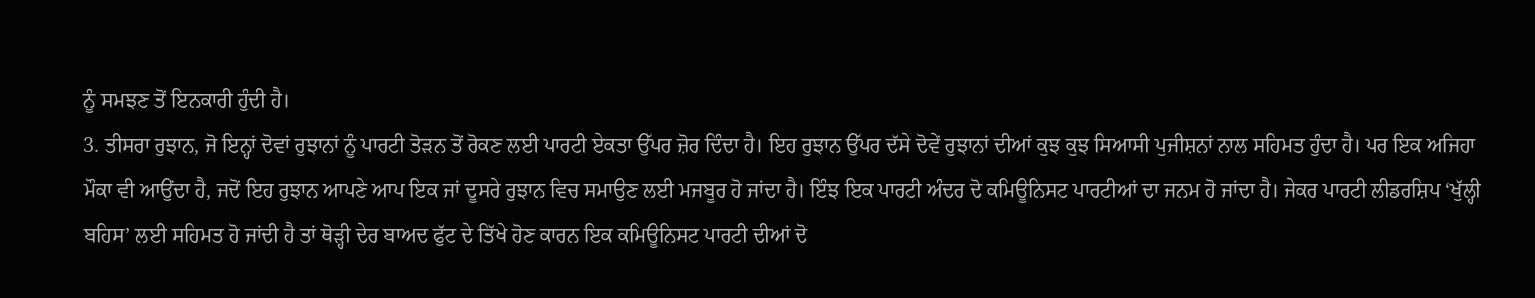ਨੂੰ ਸਮਝਣ ਤੋਂ ਇਨਕਾਰੀ ਹੁੰਦੀ ਹੈ।
3. ਤੀਸਰਾ ਰੁਝਾਨ, ਜੋ ਇਨ੍ਹਾਂ ਦੋਵਾਂ ਰੁਝਾਨਾਂ ਨੂੰ ਪਾਰਟੀ ਤੋੜਨ ਤੋਂ ਰੋਕਣ ਲਈ ਪਾਰਟੀ ਏਕਤਾ ਉੱਪਰ ਜ਼ੋਰ ਦਿੰਦਾ ਹੈ। ਇਹ ਰੁਝਾਨ ਉੱਪਰ ਦੱਸੇ ਦੋਵੇਂ ਰੁਝਾਨਾਂ ਦੀਆਂ ਕੁਝ ਕੁਝ ਸਿਆਸੀ ਪੁਜੀਸ਼ਨਾਂ ਨਾਲ ਸਹਿਮਤ ਹੁੰਦਾ ਹੈ। ਪਰ ਇਕ ਅਜਿਹਾ ਮੌਕਾ ਵੀ ਆਉਂਦਾ ਹੈ, ਜਦੋਂ ਇਹ ਰੁਝਾਨ ਆਪਣੇ ਆਪ ਇਕ ਜਾਂ ਦੂਸਰੇ ਰੁਝਾਨ ਵਿਚ ਸਮਾਉਣ ਲਈ ਮਜਬੂਰ ਹੋ ਜਾਂਦਾ ਹੈ। ਇੰਝ ਇਕ ਪਾਰਟੀ ਅੰਦਰ ਦੋ ਕਮਿਊਨਿਸਟ ਪਾਰਟੀਆਂ ਦਾ ਜਨਮ ਹੋ ਜਾਂਦਾ ਹੈ। ਜੇਕਰ ਪਾਰਟੀ ਲੀਡਰਸ਼ਿਪ ‘ਖੁੱਲ੍ਹੀ ਬਹਿਸ’ ਲਈ ਸਹਿਮਤ ਹੋ ਜਾਂਦੀ ਹੈ ਤਾਂ ਥੋੜ੍ਹੀ ਦੇਰ ਬਾਅਦ ਫੁੱਟ ਦੇ ਤਿੱਖੇ ਹੋਣ ਕਾਰਨ ਇਕ ਕਮਿਊਨਿਸਟ ਪਾਰਟੀ ਦੀਆਂ ਦੋ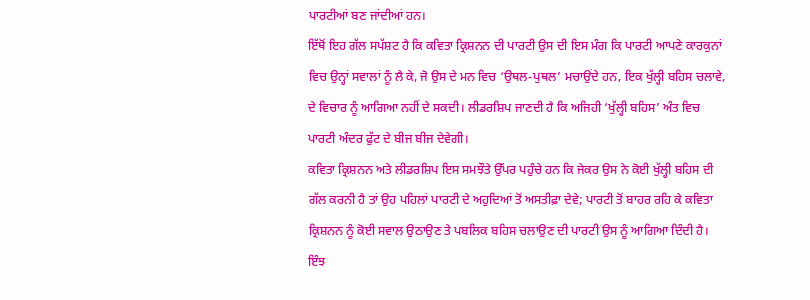ਪਾਰਟੀਆਂ ਬਣ ਜਾਂਦੀਆਂ ਹਨ।
ਇੱਥੋਂ ਇਹ ਗੱਲ ਸਪੱਸ਼ਟ ਹੈ ਕਿ ਕਵਿਤਾ ਕ੍ਰਿਸ਼ਨਨ ਦੀ ਪਾਰਟੀ ਉਸ ਦੀ ਇਸ ਮੰਗ ਕਿ ਪਾਰਟੀ ਆਪਣੇ ਕਾਰਕੁਨਾਂ ਵਿਚ ਉਨ੍ਹਾਂ ਸਵਾਲਾਂ ਨੂੰ ਲੈ ਕੇ, ਜੋ ਉਸ ਦੇ ਮਨ ਵਿਚ ‘ਉਥਲ-ਪੁਥਲ’ ਮਚਾਉਂਦੇ ਹਨ, ਇਕ ਖੁੱਲ੍ਹੀ ਬਹਿਸ ਚਲਾਵੇ, ਦੇ ਵਿਚਾਰ ਨੂੰ ਆਗਿਆ ਨਹੀਂ ਦੇ ਸਕਦੀ। ਲੀਡਰਸ਼ਿਪ ਜਾਣਦੀ ਹੈ ਕਿ ਅਜਿਹੀ ‘ਖੁੱਲ੍ਹੀ ਬਹਿਸ’ ਅੰਤ ਵਿਚ ਪਾਰਟੀ ਅੰਦਰ ਫੁੱਟ ਦੇ ਬੀਜ ਬੀਜ ਦੇਵੇਗੀ।
ਕਵਿਤਾ ਕ੍ਰਿਸ਼ਨਨ ਅਤੇ ਲੀਡਰਸ਼ਿਪ ਇਸ ਸਮਝੌਤੇ ਉੱਪਰ ਪਹੁੰਚੇ ਹਨ ਕਿ ਜੇਕਰ ਉਸ ਨੇ ਕੋਈ ਖੁੱਲ੍ਹੀ ਬਹਿਸ ਦੀ ਗੱਲ ਕਰਨੀ ਹੈ ਤਾਂ ਉਹ ਪਹਿਲਾਂ ਪਾਰਟੀ ਦੇ ਅਹੁਦਿਆਂ ਤੋਂ ਅਸਤੀਫ਼ਾ ਦੇਵੇ; ਪਾਰਟੀ ਤੋਂ ਬਾਹਰ ਰਹਿ ਕੇ ਕਵਿਤਾ ਕ੍ਰਿਸ਼ਨਨ ਨੂੰ ਕੋਈ ਸਵਾਲ ਉਠਾਉਣ ਤੇ ਪਬਲਿਕ ਬਹਿਸ ਚਲਾਉਣ ਦੀ ਪਾਰਟੀ ਉਸ ਨੂੰ ਆਗਿਆ ਦਿੰਦੀ ਹੈ।
ਇੰਝ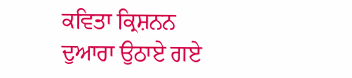ਕਵਿਤਾ ਕ੍ਰਿਸ਼ਨਨ ਦੁਆਰਾ ਉਠਾਏ ਗਏ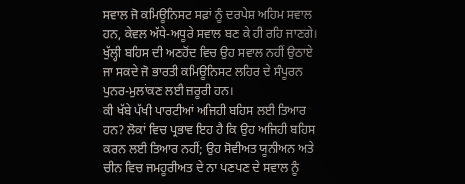ਸਵਾਲ ਜੋ ਕਮਿਊਨਿਸਟ ਸਫ਼ਾਂ ਨੂੰ ਦਰਪੇਸ਼ ਅਹਿਮ ਸਵਾਲ ਹਨ, ਕੇਵਲ ਅੱਧੇ-ਅਧੂਰੇ ਸਵਾਲ ਬਣ ਕੇ ਹੀ ਰਹਿ ਜਾਣਗੇ। ਖੁੱਲ੍ਹੀ ਬਹਿਸ ਦੀ ਅਣਹੋਂਦ ਵਿਚ ਉਹ ਸਵਾਲ ਨਹੀਂ ਉਠਾਏ ਜਾ ਸਕਦੇ ਜੋ ਭਾਰਤੀ ਕਮਿਊਨਿਸਟ ਲਹਿਰ ਦੇ ਸੰਪੂਰਨ ਪੁਨਰ-ਮੁਲਾਂਕਣ ਲਈ ਜ਼ਰੂਰੀ ਹਨ।
ਕੀ ਖੱਬੇ ਪੱਖੀ ਪਾਰਟੀਆਂ ਅਜਿਹੀ ਬਹਿਸ ਲਈ ਤਿਆਰ ਹਨ? ਲੋਕਾਂ ਵਿਚ ਪ੍ਰਭਾਵ ਇਹ ਹੈ ਕਿ ਉਹ ਅਜਿਹੀ ਬਹਿਸ ਕਰਨ ਲਈ ਤਿਆਰ ਨਹੀਂ; ਉਹ ਸੋਵੀਅਤ ਯੂਨੀਅਨ ਅਤੇ ਚੀਨ ਵਿਚ ਜਮਹੂਰੀਅਤ ਦੇ ਨਾ ਪਣਪਣ ਦੇ ਸਵਾਲ ਨੂੰ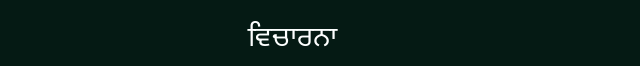ਵਿਚਾਰਨਾ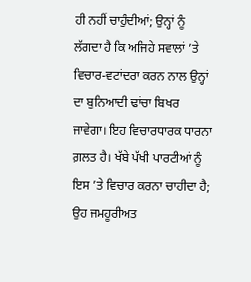ਹੀ ਨਹੀਂ ਚਾਹੁੰਦੀਆਂ; ਉਨ੍ਹਾਂ ਨੂੰ ਲੱਗਦਾ ਹੈ ਕਿ ਅਜਿਹੇ ਸਵਾਲਾਂ ’ਤੇ ਵਿਚਾਰ-ਵਟਾਂਦਰਾ ਕਰਨ ਨਾਲ ਉਨ੍ਹਾਂ ਦਾ ਬੁਨਿਆਦੀ ਢਾਂਚਾ ਬਿਖਰ ਜਾਵੇਗਾ। ਇਹ ਵਿਚਾਰਧਾਰਕ ਧਾਰਨਾ ਗ਼ਲਤ ਹੈ। ਖੱਬੇ ਪੱਖੀ ਪਾਰਟੀਆਂ ਨੂੰ ਇਸ ’ਤੇ ਵਿਚਾਰ ਕਰਨਾ ਚਾਹੀਦਾ ਹੈ; ਉਹ ਜਮਹੂਰੀਅਤ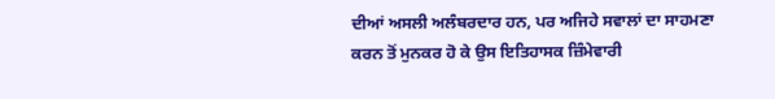ਦੀਆਂ ਅਸਲੀ ਅਲੰਬਰਦਾਰ ਹਨ, ਪਰ ਅਜਿਹੇ ਸਵਾਲਾਂ ਦਾ ਸਾਹਮਣਾ ਕਰਨ ਤੋਂ ਮੁਨਕਰ ਹੋ ਕੇ ਉਸ ਇਤਿਹਾਸਕ ਜ਼ਿੰਮੇਵਾਰੀ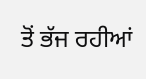ਤੋਂ ਭੱਜ ਰਹੀਆਂ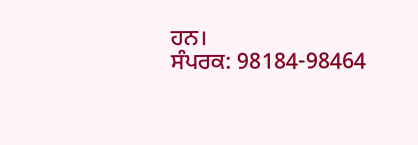ਹਨ।
ਸੰਪਰਕ: 98184-98464